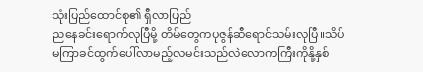သုံးပြည်ထောင်စု၏ ရှီလာပြည်
ညနေခင်းရောက်လုပြီမို့ တိမ်တွေကပုဇွန်ဆီရောင်သမ်းလုပြီ။သိပ်မကြာခင်ထွက်ပေါ်လာမည့်လမင်းသည်လဲလောကကြီးကိုနို့နှစ်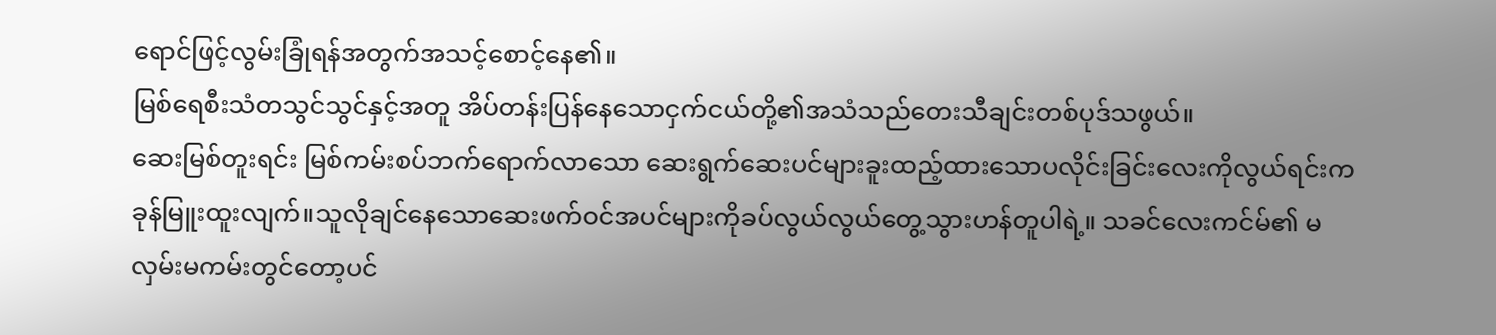ရောင်ဖြင့်လွမ်းခြုံရန်အတွက်အသင့်စောင့်နေ၏။
မြစ်ရေစီးသံတသွင်သွင်နှင့်အတူ အိပ်တန်းပြန်နေသောငှက်ငယ်တို့၏အသံသည်တေးသီချင်းတစ်ပုဒ်သဖွယ်။
ဆေးမြစ်တူးရင်း မြစ်ကမ်းစပ်ဘက်ရောက်လာသော ဆေးရွက်ဆေးပင်များခူးထည့်ထားသောပလိုင်းခြင်းလေးကိုလွယ်ရင်းကခုန်မြူးထူးလျက်။သူလိုချင်နေသောဆေးဖက်ဝင်အပင်များကိုခပ်လွယ်လွယ်တွေ့သွားဟန်တူပါရဲ့။ သခင်လေးကင်မ်၏ မလှမ်းမကမ်းတွင်တော့ပင်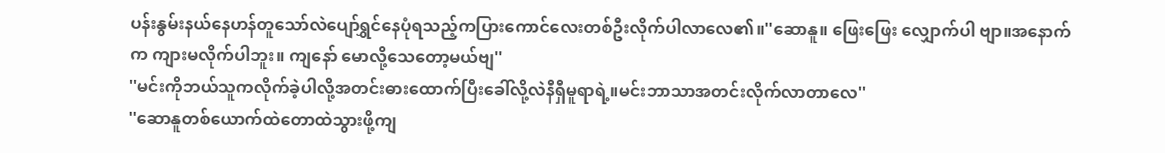ပန်းနွမ်းနယ်နေဟန်တူသော်လဲပျော်ရွှင်နေပုံရသည့်ကပြားကောင်လေးတစ်ဦးလိုက်ပါလာလေ၏။''ဆောနူ။ ဖြေးဖြေး လျှောက်ပါ ဗျာ။အနောက်က ကျားမလိုက်ပါဘူး။ ကျနော် မောလို့သေတော့မယ်ဗျ''
''မင်းကိုဘယ်သူကလိုက်ခဲ့ပါလို့အတင်းဓားထောက်ပြီးခေါ်လို့လဲနီရှီမူရာရဲ့။မင်းဘာသာအတင်းလိုက်လာတာလေ''
''ဆောနူတစ်ယောက်ထဲတောထဲသွားဖို့ကျ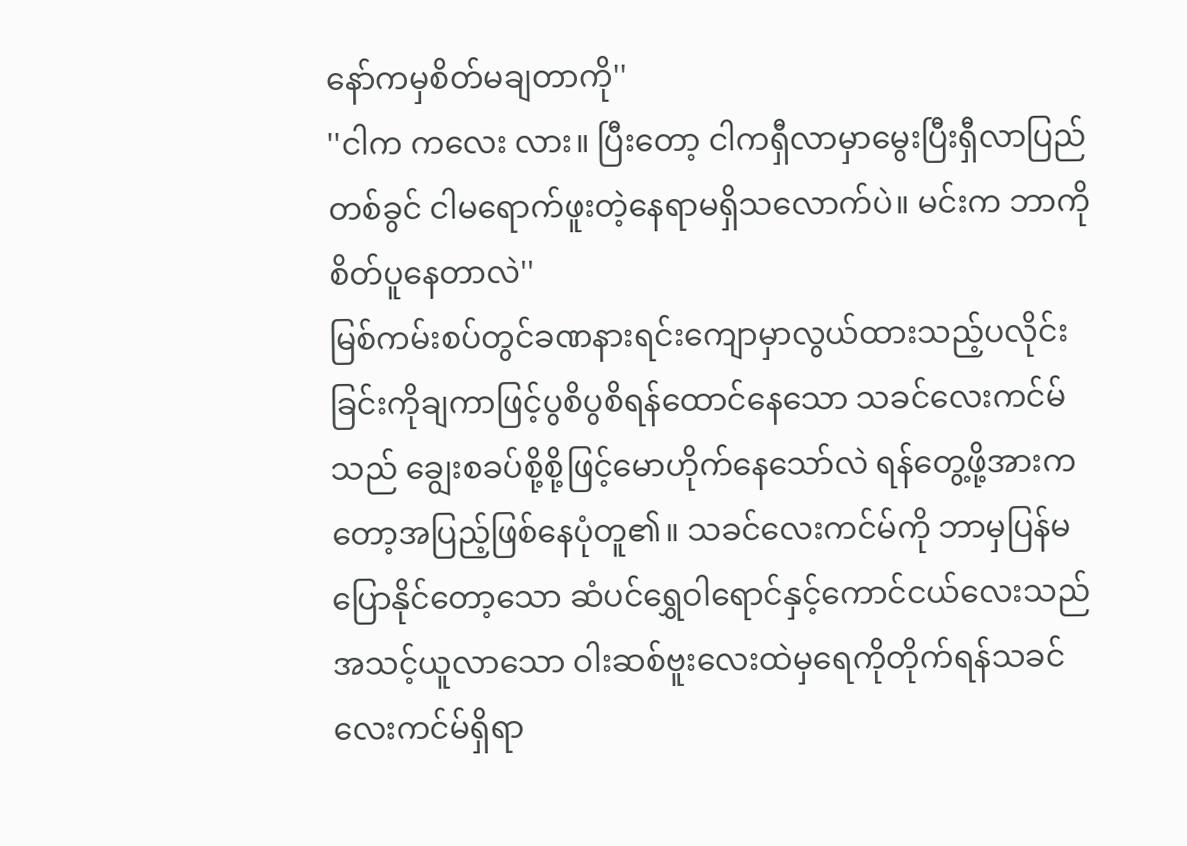နော်ကမှစိတ်မချတာကို''
''ငါက ကလေး လား။ ပြီးတော့ ငါကရှီလာမှာမွေးပြီးရှီလာပြည်တစ်ခွင် ငါမရောက်ဖူးတဲ့နေရာမရှိသလောက်ပဲ။ မင်းက ဘာကိုစိတ်ပူနေတာလဲ''
မြစ်ကမ်းစပ်တွင်ခဏနားရင်းကျောမှာလွယ်ထားသည့်ပလိုင်းခြင်းကိုချကာဖြင့်ပွစိပွစိရန်ထောင်နေသော သခင်လေးကင်မ်သည် ချွေးစခပ်စို့စို့ဖြင့်မောဟိုက်နေသော်လဲ ရန်တွေ့ဖို့အားကတော့အပြည့်ဖြစ်နေပုံတူ၏။ သခင်လေးကင်မ်ကို ဘာမှပြန်မပြောနိုင်တော့သော ဆံပင်ရွှေဝါရောင်နှင့်ကောင်ငယ်လေးသည်အသင့်ယူလာသော ဝါးဆစ်ဗူးလေးထဲမှရေကိုတိုက်ရန်သခင်လေးကင်မ်ရှိရာ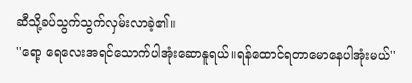ဆီသို့ခပ်သွက်သွက်လှမ်းလာခဲ့၏။
''ရော့ ရေလေးအရင်သောက်ပါအုံးဆောနူရယ်။ရန်ထောင်ရတာမောနေပါအုံးမယ်''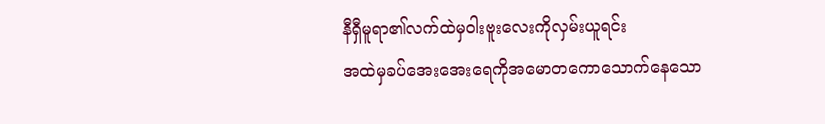နီရှီမူရာ၏လက်ထဲမှဝါးဗူးလေးကိုလှမ်းယူရင်း
အထဲမှခပ်အေးအေးရေကိုအမောတကောသောက်နေသော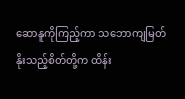ဆောနူကိုကြည့်ကာ သဘောကျမြတ်နိုးသည့်စိတ်တို့က ထိန်း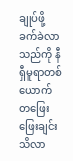ချုပ်ဖို့ခက်ခဲလာသည်ကို နီရှီမူရာတစ်ယောက်
တဖြေးဖြေးချင်းသိလာ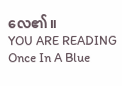လေ၏။
YOU ARE READING
Once In A Blue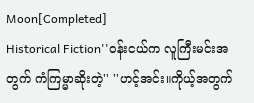Moon[Completed]
Historical Fiction''ဝန်းငယ်က လူကြီးမင်းအတွက် ကံကြမ္မာဆိုးတဲ့'' ''ဟင့်အင်း။ကိုယ့်အတွက်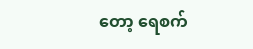တော့ ရေစက်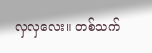လှလှလေး။ တစ်သက်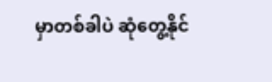မှာတစ်ခါပဲ ဆုံတွေ့နိုင်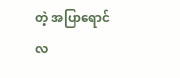တဲ့ အပြာရောင် လ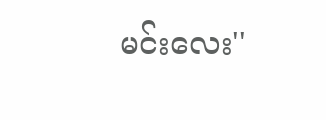မင်းလေး''